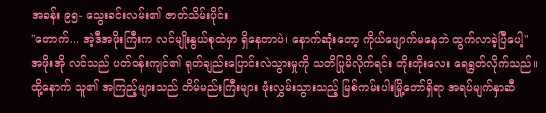အခန်း ၉၅- သွေးခင်းလမ်း၏ ဇာတ်သိမ်းပိုင်း
"တောက်... အဲ့ဒီအဖိုးကြီးက လင်မျိုးနွယ်စုထဲမှာ ရှိနေတာပဲ၊ နောက်ဆုံးတော့ ကိုယ်ဖျောက်မနေဘဲ ထွက်လာခဲ့ပြီပေါ့" အဖိုးအို လင်သည် ပတ်ဝန်းကျင်၏ ရုတ်ချည်းပြောင်းလဲသွားမှုကို သတိပြုမိလိုက်ရင်း တိုးတိုးလေး ရေရွတ်လိုက်သည်။ ထို့နောက် သူ၏ အကြည့်များသည် တိမ်မည်းကြီးများ ဖုံးလွှမ်းသွားသည့် မြစ်ကမ်းပါးမြို့တော်ရှိရာ အရပ်မျက်နှာဆီ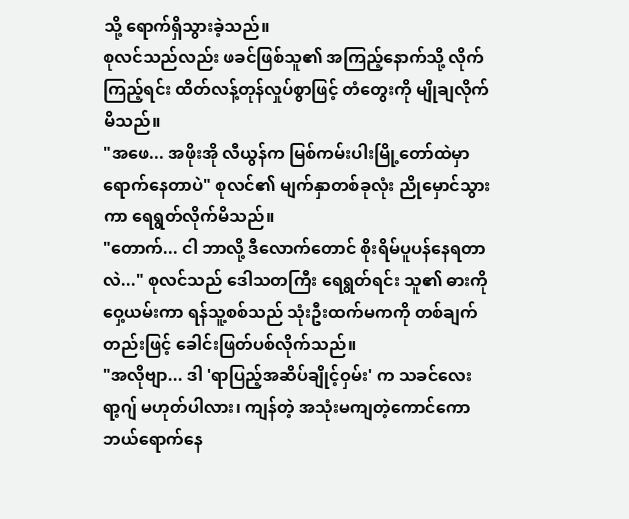သို့ ရောက်ရှိသွားခဲ့သည်။
စုလင်သည်လည်း ဖခင်ဖြစ်သူ၏ အကြည့်နောက်သို့ လိုက်ကြည့်ရင်း ထိတ်လန့်တုန်လှုပ်စွာဖြင့် တံတွေးကို မျိုချလိုက်မိသည်။
"အဖေ... အဖိုးအို လီယွန်က မြစ်ကမ်းပါးမြို့တော်ထဲမှာ ရောက်နေတာပဲ" စုလင်၏ မျက်နှာတစ်ခုလုံး ညိုမှောင်သွားကာ ရေရွတ်လိုက်မိသည်။
"တောက်... ငါ ဘာလို့ ဒီလောက်တောင် စိုးရိမ်ပူပန်နေရတာလဲ..." စုလင်သည် ဒေါသတကြီး ရေရွတ်ရင်း သူ၏ ဓားကို ဝှေ့ယမ်းကာ ရန်သူ့စစ်သည် သုံးဦးထက်မကကို တစ်ချက်တည်းဖြင့် ခေါင်းဖြတ်ပစ်လိုက်သည်။
"အလိုဗျာ... ဒါ 'ရာပြည့်အဆိပ်ချိုင့်ဝှမ်း' က သခင်လေး ရာ့ဂျ် မဟုတ်ပါလား၊ ကျန်တဲ့ အသုံးမကျတဲ့ကောင်ကော ဘယ်ရောက်နေ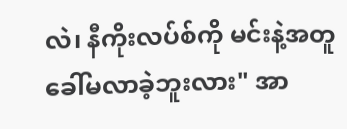လဲ၊ နီကိုးလပ်စ်ကို မင်းနဲ့အတူ ခေါ်မလာခဲ့ဘူးလား" အာ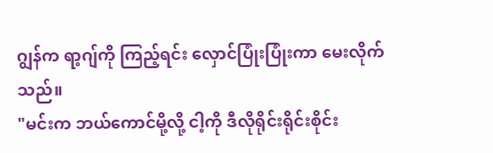ဂျွန်က ရာ့ဂျ်ကို ကြည့်ရင်း လှောင်ပြုံးပြုံးကာ မေးလိုက်သည်။
"မင်းက ဘယ်ကောင်မို့လို့ ငါ့ကို ဒီလိုရိုင်းရိုင်းစိုင်း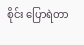စိုင်း ပြောရဲတာ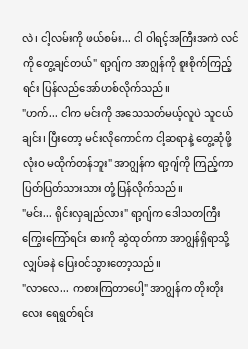လဲ၊ ငါ့လမ်းကို ဖယ်စမ်း... ငါ ဝါရင့်အကြီးအကဲ လင်ကို တွေ့ချင်တယ်" ရာ့ဂျ်က အာဂျွန်ကို စူးစိုက်ကြည့်ရင်း ပြန်လည်အော်ဟစ်လိုက်သည်။
"ဟက်... ငါက မင်းကို အသေသတ်မယ့်လူပဲ သူငယ်ချင်း၊ ပြီးတော့ မင်းလိုကောင်က ငါ့ဆရာနဲ့ တွေ့ဆုံဖို့ လုံးဝ မထိုက်တန်ဘူး" အာဂျွန်က ရာ့ဂျ်ကို ကြည့်ကာ ပြတ်ပြတ်သားသား တုံ့ပြန်လိုက်သည်။
"မင်း... ရိုင်းလှချည်လား" ရာ့ဂျ်က ဒေါသတကြီး ကြွေးကြော်ရင်း ဓားကို ဆွဲထုတ်ကာ အာဂျွန်ရှိရာသို့ လျှပ်ခနဲ ပြေးဝင်သွားတော့သည်။
"လာလေ... ကစားကြတာပေါ့" အာဂျွန်က တိုးတိုးလေး ရေရွတ်ရင်း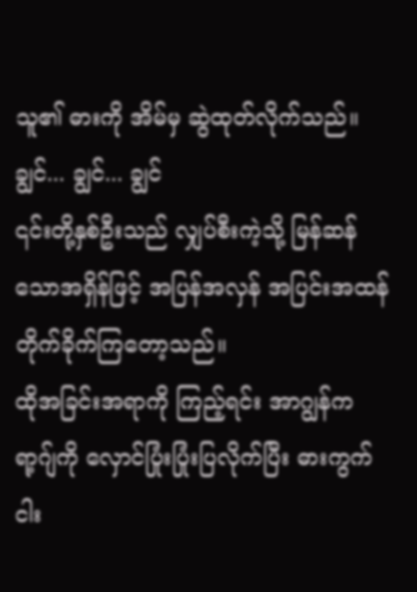သူ၏ ဓားကို အိမ်မှ ဆွဲထုတ်လိုက်သည်။
ချွင်... ချွင်... ချွင်
၎င်းတို့နှစ်ဦးသည် လျှပ်စီးကဲ့သို့ မြန်ဆန်သောအရှိန်ဖြင့် အပြန်အလှန် အပြင်းအထန် တိုက်ခိုက်ကြတော့သည်။
ထိုအခြင်းအရာကို ကြည့်ရင်း အာဂျွန်က ရာ့ဂျ်ကို လှောင်ပြုံးပြုံးပြလိုက်ပြီး ဓားကွက် ငါး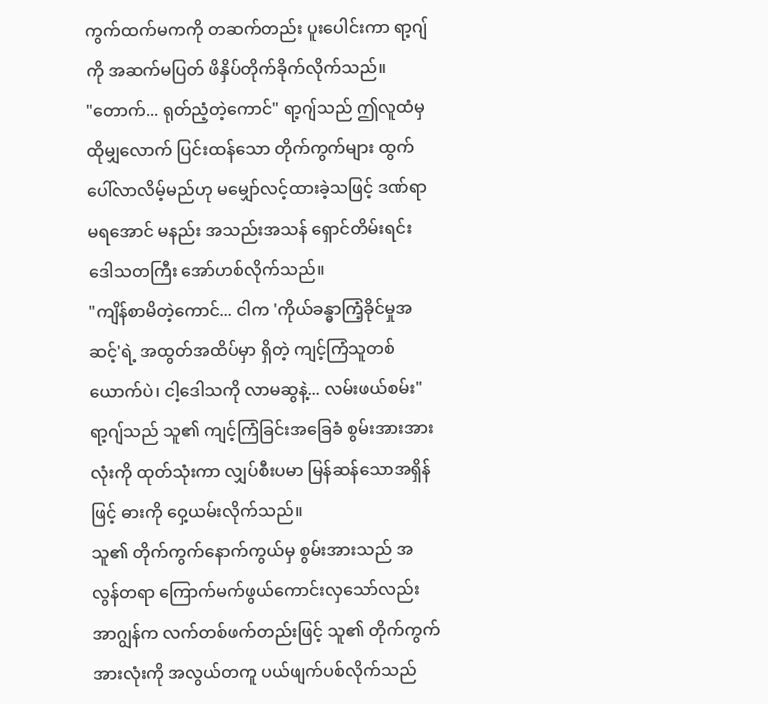ကွက်ထက်မကကို တဆက်တည်း ပူးပေါင်းကာ ရာ့ဂျ်ကို အဆက်မပြတ် ဖိနှိပ်တိုက်ခိုက်လိုက်သည်။
"တောက်... ရုတ်ညံ့တဲ့ကောင်" ရာ့ဂျ်သည် ဤလူထံမှ ထိုမျှလောက် ပြင်းထန်သော တိုက်ကွက်များ ထွက်ပေါ်လာလိမ့်မည်ဟု မမျှော်လင့်ထားခဲ့သဖြင့် ဒဏ်ရာမရအောင် မနည်း အသည်းအသန် ရှောင်တိမ်းရင်း ဒေါသတကြီး အော်ဟစ်လိုက်သည်။
"ကျိန်စာမိတဲ့ကောင်... ငါက 'ကိုယ်ခန္ဓာကြံ့ခိုင်မှုအဆင့်'ရဲ့ အထွတ်အထိပ်မှာ ရှိတဲ့ ကျင့်ကြံသူတစ်ယောက်ပဲ၊ ငါ့ဒေါသကို လာမဆွနဲ့... လမ်းဖယ်စမ်း" ရာ့ဂျ်သည် သူ၏ ကျင့်ကြံခြင်းအခြေခံ စွမ်းအားအားလုံးကို ထုတ်သုံးကာ လျှပ်စီးပမာ မြန်ဆန်သောအရှိန်ဖြင့် ဓားကို ဝှေ့ယမ်းလိုက်သည်။
သူ၏ တိုက်ကွက်နောက်ကွယ်မှ စွမ်းအားသည် အလွန်တရာ ကြောက်မက်ဖွယ်ကောင်းလှသော်လည်း အာဂျွန်က လက်တစ်ဖက်တည်းဖြင့် သူ၏ တိုက်ကွက်အားလုံးကို အလွယ်တကူ ပယ်ဖျက်ပစ်လိုက်သည်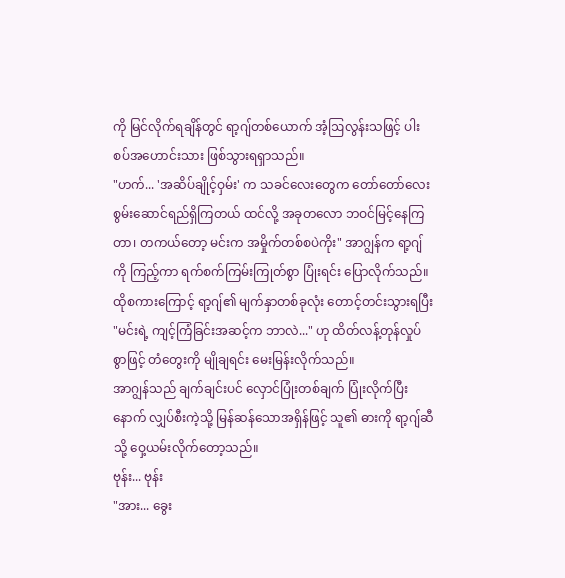ကို မြင်လိုက်ရချိန်တွင် ရာ့ဂျ်တစ်ယောက် အံ့ဩလွန်းသဖြင့် ပါးစပ်အဟောင်းသား ဖြစ်သွားရရှာသည်။
"ဟက်... 'အဆိပ်ချိုင့်ဝှမ်း' က သခင်လေးတွေက တော်တော်လေး စွမ်းဆောင်ရည်ရှိကြတယ် ထင်လို့ အခုတလော ဘဝင်မြင့်နေကြတာ၊ တကယ်တော့ မင်းက အမှိုက်တစ်စပဲကိုး" အာဂျွန်က ရာ့ဂျ်ကို ကြည့်ကာ ရက်စက်ကြမ်းကြုတ်စွာ ပြုံးရင်း ပြောလိုက်သည်။
ထိုစကားကြောင့် ရာ့ဂျ်၏ မျက်နှာတစ်ခုလုံး တောင့်တင်းသွားရပြီး "မင်းရဲ့ ကျင့်ကြံခြင်းအဆင့်က ဘာလဲ..." ဟု ထိတ်လန့်တုန်လှုပ်စွာဖြင့် တံတွေးကို မျိုချရင်း မေးမြန်းလိုက်သည်။
အာဂျွန်သည် ချက်ချင်းပင် လှောင်ပြုံးတစ်ချက် ပြုံးလိုက်ပြီးနောက် လျှပ်စီးကဲ့သို့ မြန်ဆန်သောအရှိန်ဖြင့် သူ၏ ဓားကို ရာ့ဂျ်ဆီသို့ ဝှေ့ယမ်းလိုက်တော့သည်။
ဗုန်း... ဗုန်း
"အား... ခွေး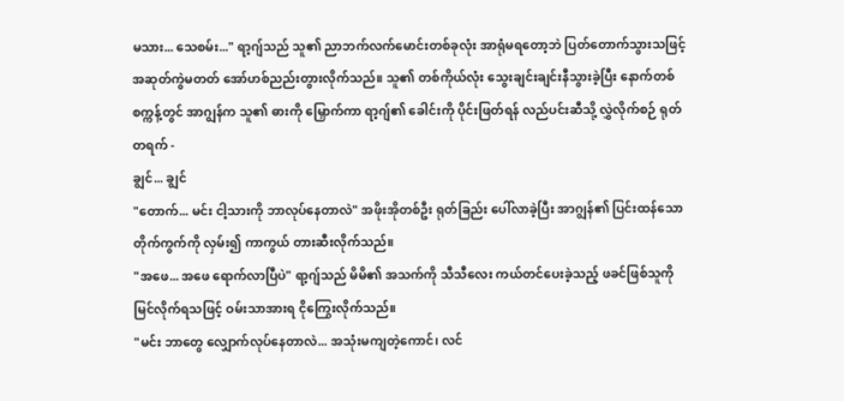မသား... သေစမ်း..." ရာ့ဂျ်သည် သူ၏ ညာဘက်လက်မောင်းတစ်ခုလုံး အာရုံမရတော့ဘဲ ပြတ်တောက်သွားသဖြင့် အဆုတ်ကွဲမတတ် အော်ဟစ်ညည်းတွားလိုက်သည်။ သူ၏ တစ်ကိုယ်လုံး သွေးချင်းချင်းနီသွားခဲ့ပြီး နောက်တစ်စက္ကန့်တွင် အာဂျွန်က သူ၏ ဓားကို မြှောက်ကာ ရာ့ဂျ်၏ ခေါင်းကို ပိုင်းဖြတ်ရန် လည်ပင်းဆီသို့ လွှဲလိုက်စဉ် ရုတ်တရက် -
ချွင်... ချွင်
"တောက်... မင်း ငါ့သားကို ဘာလုပ်နေတာလဲ" အဖိုးအိုတစ်ဦး ရုတ်ခြည်း ပေါ်လာခဲ့ပြီး အာဂျွန်၏ ပြင်းထန်သော တိုက်ကွက်ကို လှမ်း၍ ကာကွယ် တားဆီးလိုက်သည်။
"အဖေ... အဖေ ရောက်လာပြီပဲ" ရာ့ဂျ်သည် မိမိ၏ အသက်ကို သီသီလေး ကယ်တင်ပေးခဲ့သည့် ဖခင်ဖြစ်သူကို မြင်လိုက်ရသဖြင့် ဝမ်းသာအားရ ငိုကြွေးလိုက်သည်။
"မင်း ဘာတွေ လျှောက်လုပ်နေတာလဲ... အသုံးမကျတဲ့ကောင်၊ လင်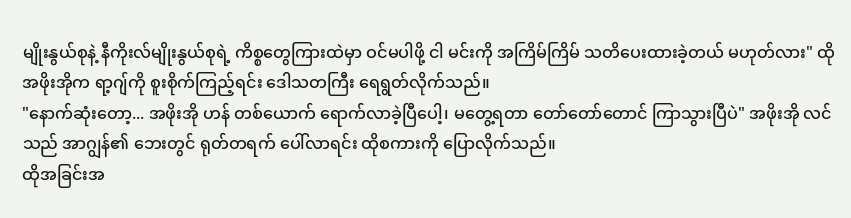မျိုးနွယ်စုနဲ့ နီကိုးလ်မျိုးနွယ်စုရဲ့ ကိစ္စတွေကြားထဲမှာ ဝင်မပါဖို့ ငါ မင်းကို အကြိမ်ကြိမ် သတိပေးထားခဲ့တယ် မဟုတ်လား" ထိုအဖိုးအိုက ရာ့ဂျ်ကို စူးစိုက်ကြည့်ရင်း ဒေါသတကြီး ရေရွတ်လိုက်သည်။
"နောက်ဆုံးတော့... အဖိုးအို ဟန် တစ်ယောက် ရောက်လာခဲ့ပြီပေါ့၊ မတွေ့ရတာ တော်တော်တောင် ကြာသွားပြီပဲ" အဖိုးအို လင်သည် အာဂျွန်၏ ဘေးတွင် ရုတ်တရက် ပေါ်လာရင်း ထိုစကားကို ပြောလိုက်သည်။
ထိုအခြင်းအ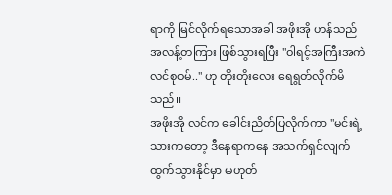ရာကို မြင်လိုက်ရသောအခါ အဖိုးအို ဟန်သည် အလန့်တကြား ဖြစ်သွားရပြီး "ဝါရင့်အကြီးအကဲ လင်စုဝမ်.." ဟု တိုးတိုးလေး ရေရွတ်လိုက်မိသည်။
အဖိုးအို လင်က ခေါင်းညိတ်ပြလိုက်ကာ "မင်းရဲ့ သားကတော့ ဒီနေရာကနေ အသက်ရှင်လျက် ထွက်သွားနိုင်မှာ မဟုတ်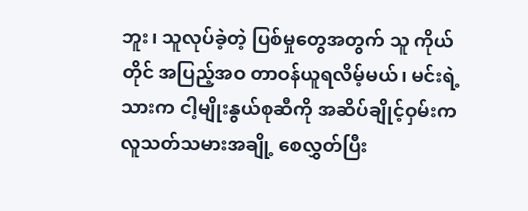ဘူး၊ သူလုပ်ခဲ့တဲ့ ပြစ်မှုတွေအတွက် သူ ကိုယ်တိုင် အပြည့်အဝ တာဝန်ယူရလိမ့်မယ်၊ မင်းရဲ့ သားက ငါ့မျိုးနွယ်စုဆီကို အဆိပ်ချိုင့်ဝှမ်းက လူသတ်သမားအချို့ စေလွှတ်ပြီး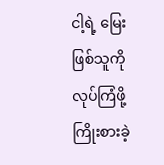ငါ့ရဲ့ မြေးဖြစ်သူကို လုပ်ကြံဖို့ ကြိုးစားခဲ့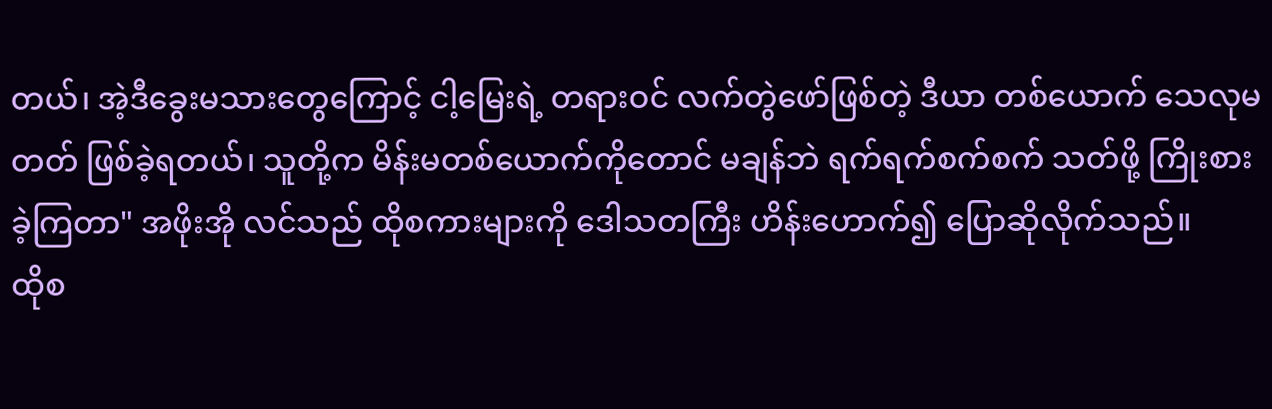တယ်၊ အဲ့ဒီခွေးမသားတွေကြောင့် ငါ့မြေးရဲ့ တရားဝင် လက်တွဲဖော်ဖြစ်တဲ့ ဒီယာ တစ်ယောက် သေလုမတတ် ဖြစ်ခဲ့ရတယ်၊ သူတို့က မိန်းမတစ်ယောက်ကိုတောင် မချန်ဘဲ ရက်ရက်စက်စက် သတ်ဖို့ ကြိုးစားခဲ့ကြတာ" အဖိုးအို လင်သည် ထိုစကားများကို ဒေါသတကြီး ဟိန်းဟောက်၍ ပြောဆိုလိုက်သည်။
ထိုစ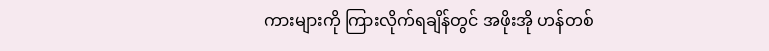ကားများကို ကြားလိုက်ရချိန်တွင် အဖိုးအို ဟန်တစ်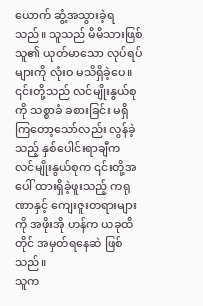ယောက် ဆွံ့အသွားခဲ့ရသည်။ သူသည် မိမိသားဖြစ်သူ၏ ယုတ်မာသော လုပ်ရပ်များကို လုံးဝ မသိရှိခဲ့ပေ။ ၎င်းတို့သည် လင်မျိုးနွယ်စုကို သစ္စာခံ ခစားခြင်း မရှိကြတော့သော်လည်း လွန်ခဲ့သည့် နှစ်ပေါင်းရာချီက လင်မျိုးနွယ်စုက ၎င်းတို့အပေါ် ထားရှိခဲ့ဖူးသည့် ကရုဏာနှင့် ကျေးဇူးတရားများကို အဖိုးအို ဟန်က ယခုထိတိုင် အမှတ်ရနေဆဲ ဖြစ်သည်။
သူက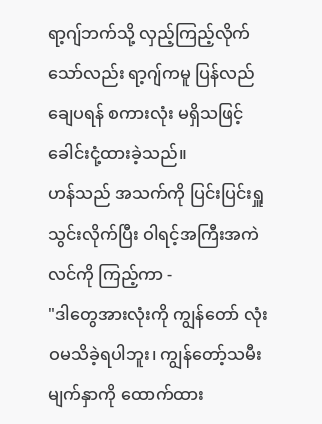ရာ့ဂျ်ဘက်သို့ လှည့်ကြည့်လိုက်သော်လည်း ရာ့ဂျ်ကမူ ပြန်လည်ချေပရန် စကားလုံး မရှိသဖြင့် ခေါင်းငုံ့ထားခဲ့သည်။
ဟန်သည် အသက်ကို ပြင်းပြင်းရှူသွင်းလိုက်ပြီး ဝါရင့်အကြီးအကဲ လင်ကို ကြည့်ကာ -
"ဒါတွေအားလုံးကို ကျွန်တော် လုံးဝမသိခဲ့ရပါဘူး၊ ကျွန်တော့်သမီးမျက်နှာကို ထောက်ထား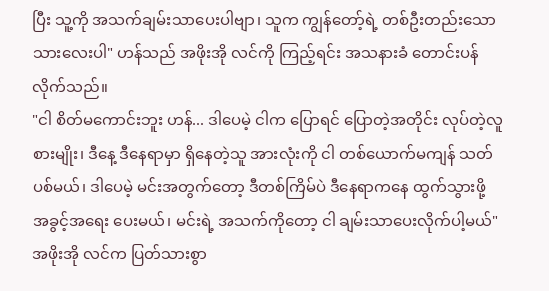ပြီး သူ့ကို အသက်ချမ်းသာပေးပါဗျာ၊ သူက ကျွန်တော့်ရဲ့ တစ်ဦးတည်းသော သားလေးပါ" ဟန်သည် အဖိုးအို လင်ကို ကြည့်ရင်း အသနားခံ တောင်းပန်လိုက်သည်။
"ငါ စိတ်မကောင်းဘူး ဟန်... ဒါပေမဲ့ ငါက ပြောရင် ပြောတဲ့အတိုင်း လုပ်တဲ့လူစားမျိုး၊ ဒီနေ့ ဒီနေရာမှာ ရှိနေတဲ့သူ အားလုံးကို ငါ တစ်ယောက်မကျန် သတ်ပစ်မယ်၊ ဒါပေမဲ့ မင်းအတွက်တော့ ဒီတစ်ကြိမ်ပဲ ဒီနေရာကနေ ထွက်သွားဖို့ အခွင့်အရေး ပေးမယ်၊ မင်းရဲ့ အသက်ကိုတော့ ငါ ချမ်းသာပေးလိုက်ပါ့မယ်" အဖိုးအို လင်က ပြတ်သားစွာ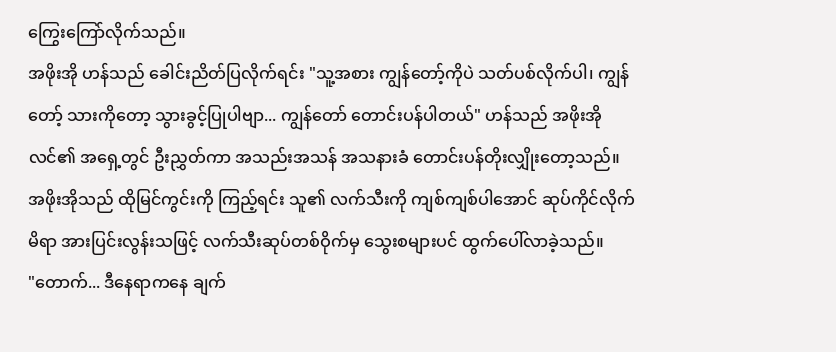ကြွေးကြော်လိုက်သည်။
အဖိုးအို ဟန်သည် ခေါင်းညိတ်ပြလိုက်ရင်း "သူ့အစား ကျွန်တော့်ကိုပဲ သတ်ပစ်လိုက်ပါ၊ ကျွန်တော့် သားကိုတော့ သွားခွင့်ပြုပါဗျာ... ကျွန်တော် တောင်းပန်ပါတယ်" ဟန်သည် အဖိုးအို လင်၏ အရှေ့တွင် ဦးညွှတ်ကာ အသည်းအသန် အသနားခံ တောင်းပန်တိုးလျှိုးတော့သည်။
အဖိုးအိုသည် ထိုမြင်ကွင်းကို ကြည့်ရင်း သူ၏ လက်သီးကို ကျစ်ကျစ်ပါအောင် ဆုပ်ကိုင်လိုက်မိရာ အားပြင်းလွန်းသဖြင့် လက်သီးဆုပ်တစ်ဝိုက်မှ သွေးစများပင် ထွက်ပေါ်လာခဲ့သည်။
"တောက်... ဒီနေရာကနေ ချက်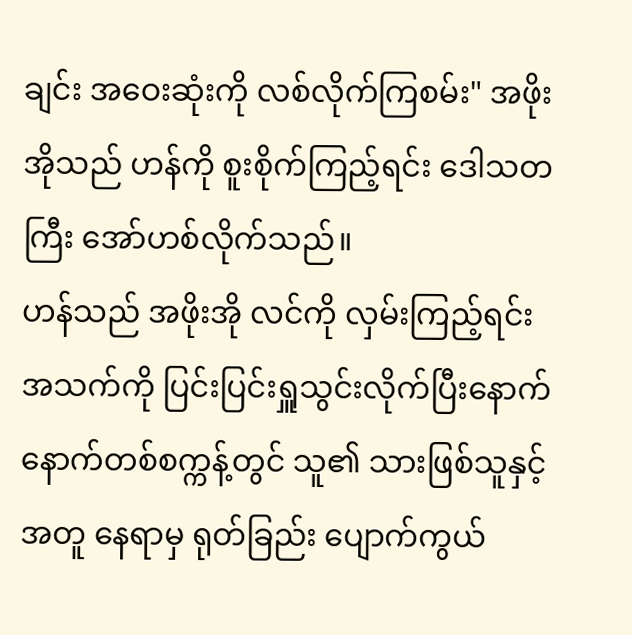ချင်း အဝေးဆုံးကို လစ်လိုက်ကြစမ်း" အဖိုးအိုသည် ဟန်ကို စူးစိုက်ကြည့်ရင်း ဒေါသတကြီး အော်ဟစ်လိုက်သည်။
ဟန်သည် အဖိုးအို လင်ကို လှမ်းကြည့်ရင်း အသက်ကို ပြင်းပြင်းရှူသွင်းလိုက်ပြီးနောက် နောက်တစ်စက္ကန့်တွင် သူ၏ သားဖြစ်သူနှင့်အတူ နေရာမှ ရုတ်ခြည်း ပျောက်ကွယ်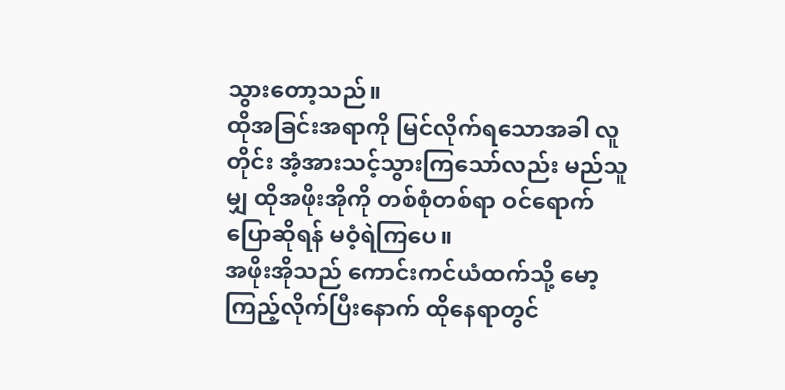သွားတော့သည်။
ထိုအခြင်းအရာကို မြင်လိုက်ရသောအခါ လူတိုင်း အံ့အားသင့်သွားကြသော်လည်း မည်သူမျှ ထိုအဖိုးအိုကို တစ်စုံတစ်ရာ ဝင်ရောက်ပြောဆိုရန် မဝံ့ရဲကြပေ။
အဖိုးအိုသည် ကောင်းကင်ယံထက်သို့ မော့ကြည့်လိုက်ပြီးနောက် ထိုနေရာတွင်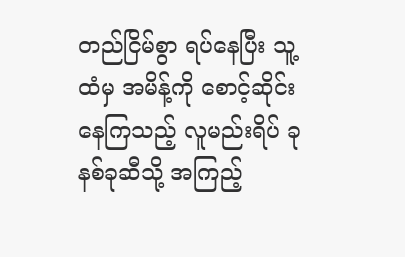တည်ငြိမ်စွာ ရပ်နေပြီး သူ့ထံမှ အမိန့်ကို စောင့်ဆိုင်းနေကြသည့် လူမည်းရိပ် ခုနစ်ခုဆီသို့ အကြည့်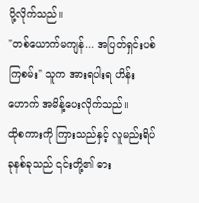ပို့လိုက်သည်။
"တစ်ယောက်မကျန်... အပြတ်ရှင်းပစ်ကြစမ်း" သူက အားရပါးရ ဟိန်းဟောက် အမိန့်ပေးလိုက်သည်။
ထိုစကားကို ကြားသည်နှင့် လူမည်းရိပ် ခုနစ်ခုသည် ၎င်းတို့၏ ဓား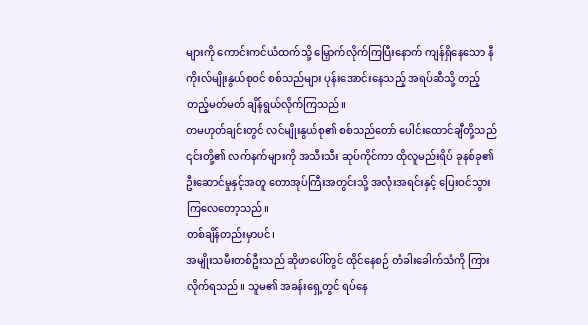များကို ကောင်းကင်ယံထက်သို့ မြှောက်လိုက်ကြပြီးနောက် ကျန်ရှိနေသော နီကိုးလ်မျိုးနွယ်စုဝင် စစ်သည်များ ပုန်းအောင်းနေသည့် အရပ်ဆီသို့ တည့်တည့်မတ်မတ် ချိန်ရွယ်လိုက်ကြသည်။
တမဟုတ်ချင်းတွင် လင်မျိုးနွယ်စု၏ စစ်သည်တော် ပေါင်းထောင်ချီတို့သည် ၎င်းတို့၏ လက်နက်များကို အသီးသီး ဆုပ်ကိုင်ကာ ထိုလူမည်းရိပ် ခုနစ်ခု၏ ဦးဆောင်မှုနှင့်အတူ တောအုပ်ကြီးအတွင်းသို့ အလုံးအရင်းနှင့် ပြေးဝင်သွားကြလေတော့သည်။
တစ်ချိန်တည်းမှာပင်၊
အမျိုးသမီးတစ်ဦးသည် ဆိုဖာပေါ်တွင် ထိုင်နေစဉ် တံခါးခေါက်သံကို ကြားလိုက်ရသည်။ သူမ၏ အခန်းရှေ့တွင် ရပ်နေ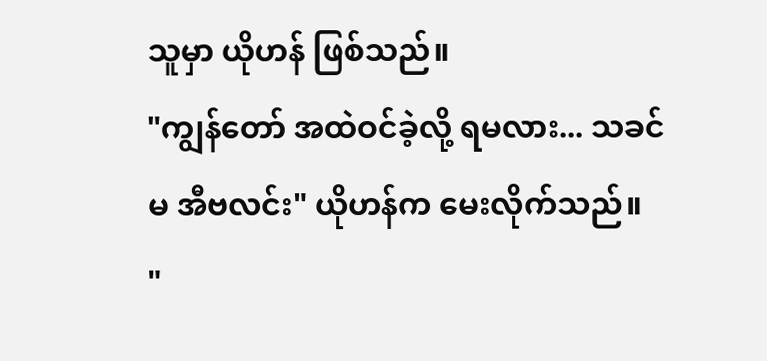သူမှာ ယိုဟန် ဖြစ်သည်။
"ကျွန်တော် အထဲဝင်ခဲ့လို့ ရမလား... သခင်မ အီဗလင်း" ယိုဟန်က မေးလိုက်သည်။
"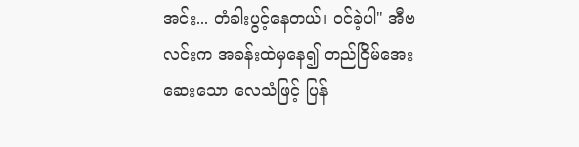အင်း... တံခါးပွင့်နေတယ်၊ ဝင်ခဲ့ပါ" အီဗလင်းက အခန်းထဲမှနေ၍ တည်ငြိမ်အေးဆေးသော လေသံဖြင့် ပြန်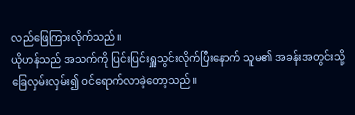လည်ဖြေကြားလိုက်သည်။
ယိုဟန်သည် အသက်ကို ပြင်းပြင်းရှူသွင်းလိုက်ပြီးနောက် သူမ၏ အခန်းအတွင်းသို့ ခြေလှမ်းလှမ်း၍ ဝင်ရောက်လာခဲ့တော့သည်။